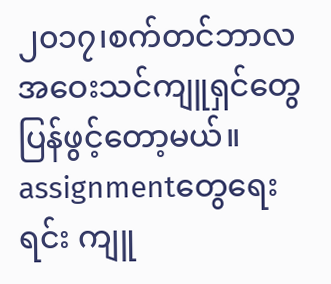၂၀၁၇၊စက်တင်ဘာလ
အဝေးသင်ကျူရှင်တွေပြန်ဖွင့်တော့မယ်။ assignmentတွေရေးရင်း ကျူ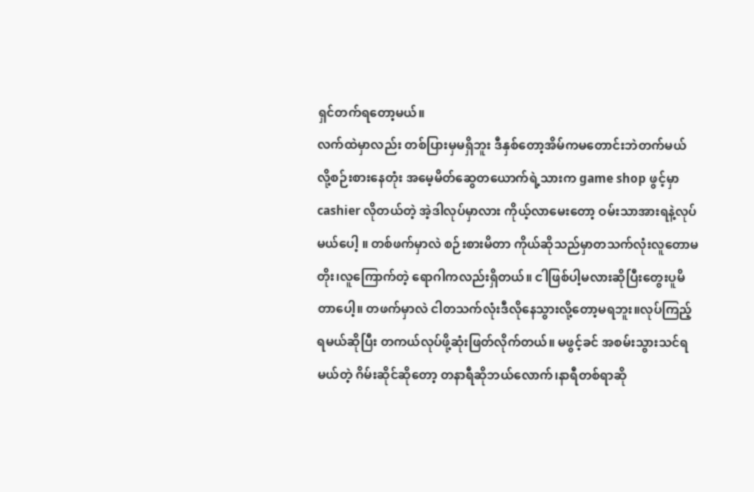ရှင်တက်ရတော့မယ်။
လက်ထဲမှာလည်း တစ်ပြားမှမရှိဘူး ဒီနှစ်တော့အိမ်ကမတောင်းဘဲတက်မယ်လို့စဉ်းစားနေတုံး အမေ့မိတ်ဆွေတယောက်ရဲ့သားက game shop ဖွင့်မှာ cashier လိုတယ်တဲ့ အဲ့ဒါလုပ်မှာလား ကိုယ့်လာမေးတော့ ဝမ်းသာအားရနဲ့လုပ်မယ်ပေါ့ ။ တစ်ဖက်မှာလဲ စဉ်းစားမိတာ ကိုယ်ဆိုသည်မှာတသက်လုံးလူတောမတိုး၊လူကြောက်တဲ့ ရောဂါကလည်းရှိတယ်။ ငါဖြစ်ပါ့မလားဆိုပြီးတွေးပူမိတာပေါ့။ တဖက်မှာလဲ ငါတသက်လုံးဒီလိုနေသွားလို့တော့မရဘူး။လုပ်ကြည့်ရမယ်ဆိုပြီး တကယ်လုပ်ဖို့ဆုံးဖြတ်လိုက်တယ်။ မဖွင့်ခင် အစမ်းသွားသင်ရမယ်တဲ့ ဂိမ်းဆိုင်ဆိုတော့ တနာရီဆိုဘယ်လောက်၊နာရီတစ်ရာဆို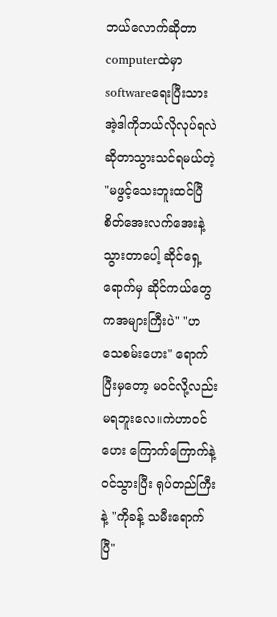ဘယ်လောက်ဆိုတာ computerထဲမှာ softwareရေးပြီးသား အဲ့ဒါကိုဘယ်လိုလုပ်ရလဲဆိုတာသွားသင်ရမယ်တဲ့ "မဖွင့်သေးဘူးထင်ပြီ စိတ်အေးလက်အေးနဲ့သွားတာပေါ့ ဆိုင်ရှေ့ရောက်မှ ဆိုင်ကယ်တွေကအများကြီးပဲ" "ဟ သေစမ်းဟေး" ရောက်ပြီးမှတော့ မဝင်လို့လည်း မရဘူးလေ။ကဲဟာဝင်ဟေး ကြောက်ကြောက်နဲ့ဝင်သွားပြီး ရုပ်တည်ကြီးနဲ့ "ကိုခန့် သမီးရောက်ပြီ"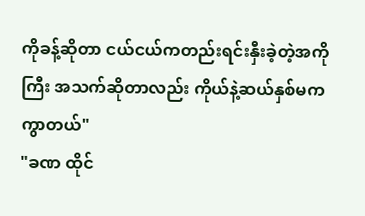ကိုခန့်ဆိုတာ ငယ်ငယ်ကတည်းရင်းနှီးခဲ့တဲ့အကိုကြီး အသက်ဆိုတာလည်း ကိုယ်နဲ့ဆယ်နှစ်မကကွာတယ်"
"ခဏ ထိုင်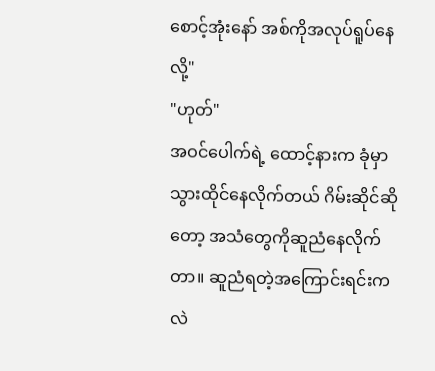စောင့်အုံးနော် အစ်ကိုအလုပ်ရူပ်နေလို့"
"ဟုတ်"
အဝင်ပေါက်ရဲ့ ထောင့်နားက ခုံမှာသွားထိုင်နေလိုက်တယ် ဂိမ်းဆိုင်ဆိုတော့ အသံတွေကိုဆူညံနေလိုက်တာ။ ဆူညံရတဲ့အကြောင်းရင်းကလဲ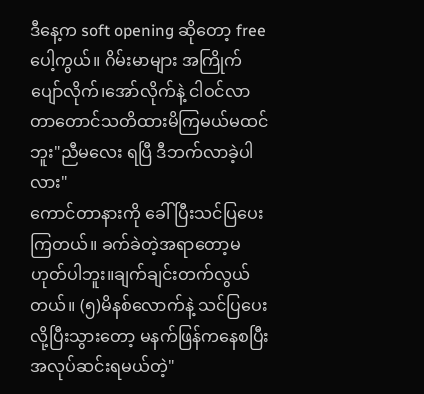ဒီနေ့က soft opening ဆိုတော့ free ပေါ့ကွယ်။ ဂိမ်းမာများ အကြိုက် ပျော်လိုက်၊အော်လိုက်နဲ့ ငါဝင်လာတာတောင်သတိထားမိကြမယ်မထင်ဘူး"ညီမလေး ရပြီ ဒီဘက်လာခဲ့ပါလား"
ကောင်တာနားကို ခေါ်ပြီးသင်ပြပေးကြတယ်။ ခက်ခဲတဲ့အရာတော့မဟုတ်ပါဘူး။ချက်ချင်းတက်လွယ်တယ်။ (၅)မိနစ်လောက်နဲ့ သင်ပြပေးလို့ပြီးသွားတော့ မနက်ဖြန်ကနေစပြီး အလုပ်ဆင်းရမယ်တဲ့"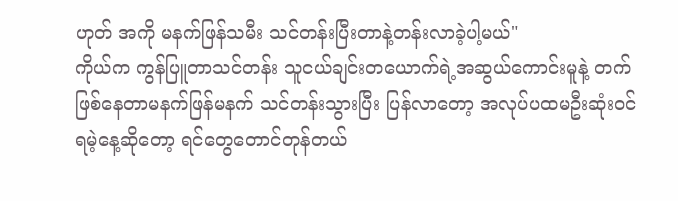ဟုတ် အကို မနက်ဖြန်သမီး သင်တန်းပြီးတာနဲ့တန်းလာခဲ့ပါ့မယ်"
ကိုယ်က ကွန်ပြူတာသင်တန်း သူငယ်ချင်းတယောက်ရဲ့အဆွယ်ကောင်းမူနဲ့ တက်ဖြစ်နေတာမနက်ဖြန်မနက် သင်တန်းသွားပြီး ပြန်လာတော့ အလုပ်ပထမဦးဆုံးဝင်ရမဲ့နေ့ဆိုတော့ ရင်တွေတောင်တုန်တယ်